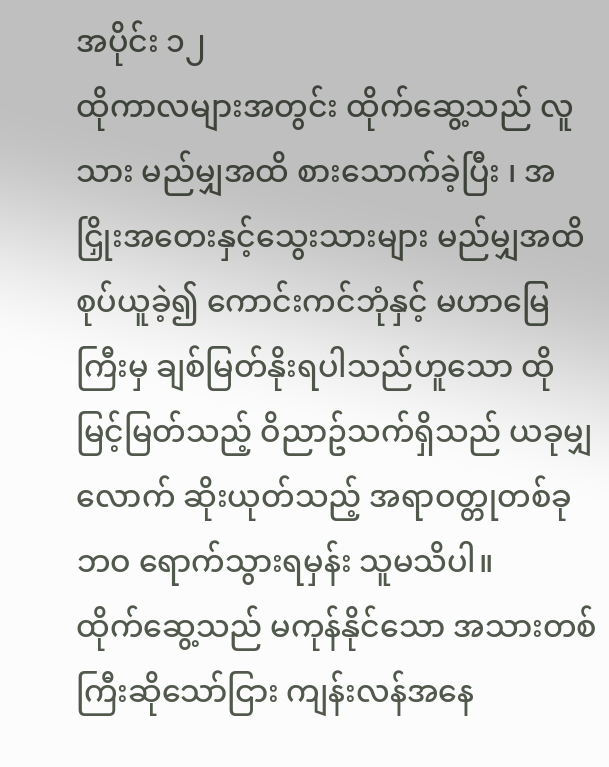အပိုင်း ၁၂
ထိုကာလများအတွင်း ထိုက်ဆွေ့သည် လူသား မည်မျှအထိ စားသောက်ခဲ့ပြီး ၊ အငြှိုးအတေးနှင့်သွေးသားများ မည်မျှအထိစုပ်ယူခဲ့၍ ကောင်းကင်ဘုံနှင့် မဟာမြေကြီးမှ ချစ်မြတ်နိုးရပါသည်ဟူသော ထိုမြင့်မြတ်သည့် ဝိညာဥ်သက်ရှိသည် ယခုမျှလောက် ဆိုးယုတ်သည့် အရာဝတ္တုတစ်ခုဘဝ ရောက်သွားရမှန်း သူမသိပါ။
ထိုက်ဆွေ့သည် မကုန်နိုင်သော အသားတစ်ကြီးဆိုသော်ငြား ကျန်းလန်အနေ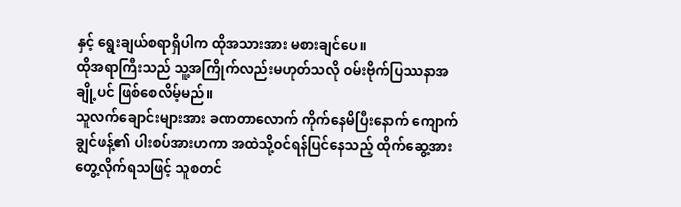နှင့် ရွေးချယ်စရာရှိပါက ထိုအသားအား မစားချင်ပေ။
ထိုအရာကြီးသည် သူ့အကြိုက်လည်းမဟုတ်သလို ဝမ်းဗိုက်ပြဿနာအချို့ပင် ဖြစ်စေလိမ့်မည်။
သူလက်ချောင်းများအား ခဏတာလောက် ကိုက်နေမိပြီးနောက် ကျောက်ချွင်ဖန့်၏ ပါးစပ်အားဟကာ အထဲသို့ဝင်ရန်ပြင်နေသည့် ထိုက်ဆွေ့အား တွေ့လိုက်ရသဖြင့် သူစတင်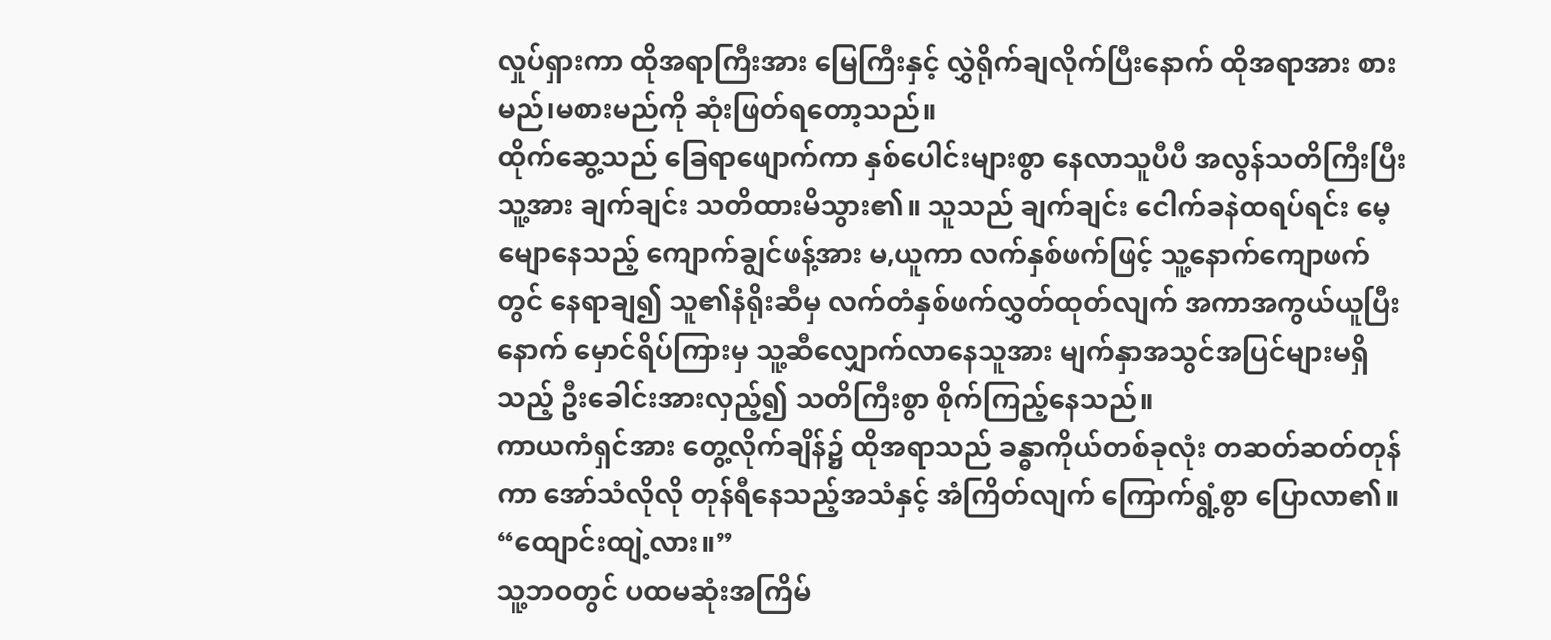လှုပ်ရှားကာ ထိုအရာကြီးအား မြေကြီးနှင့် လွှဲရိုက်ချလိုက်ပြီးနောက် ထိုအရာအား စားမည်၊မစားမည်ကို ဆုံးဖြတ်ရတော့သည်။
ထိုက်ဆွေ့သည် ခြေရာဖျောက်ကာ နှစ်ပေါင်းများစွာ နေလာသူပီပီ အလွန်သတိကြီးပြီး သူ့အား ချက်ချင်း သတိထားမိသွား၏။ သူသည် ချက်ချင်း ငေါက်ခနဲထရပ်ရင်း မေ့မျောနေသည့် ကျောက်ချွင်ဖန့်အား မ,ယူကာ လက်နှစ်ဖက်ဖြင့် သူ့နောက်ကျောဖက်တွင် နေရာချ၍ သူ၏နံရိုးဆီမှ လက်တံနှစ်ဖက်လွှတ်ထုတ်လျက် အကာအကွယ်ယူပြီးနောက် မှောင်ရိပ်ကြားမှ သူ့ဆီလျှောက်လာနေသူအား မျက်နှာအသွင်အပြင်များမရှိသည့် ဦးခေါင်းအားလှည့်၍ သတိကြီးစွာ စိုက်ကြည့်နေသည်။
ကာယကံရှင်အား တွေ့လိုက်ချိန်၌ ထိုအရာသည် ခန္ဓာကိုယ်တစ်ခုလုံး တဆတ်ဆတ်တုန်ကာ အော်သံလိုလို တုန်ရီနေသည့်အသံနှင့် အံကြိတ်လျက် ကြောက်ရွံ့စွာ ပြောလာ၏။ “ထျောင်းထျဲ့လား။”
သူ့ဘဝတွင် ပထမဆုံးအကြိမ်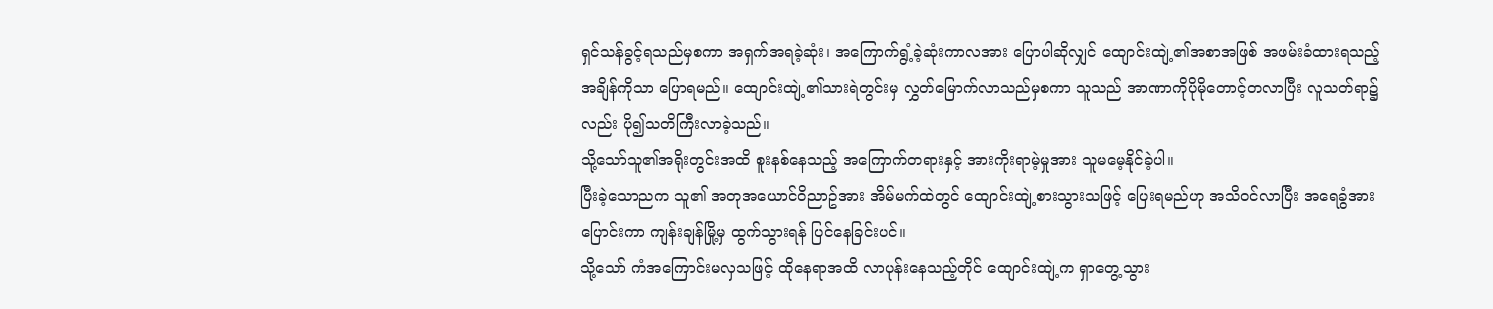ရှင်သန်ခွင့်ရသည်မှစကာ အရှက်အရခဲ့ဆုံး၊ အကြောက်ရွံ့ခဲ့ဆုံးကာလအား ပြောပါဆိုလျှင် ထျောင်းထျဲ့၏အစာအဖြစ် အဖမ်းခံထားရသည့်အချိန်ကိုသာ ပြောရမည်။ ထျောင်းထျဲ့၏သားရဲတွင်းမှ လွှတ်မြောက်လာသည်မှစကာ သူသည် အာဏာကိုပိုမိုတောင့်တလာပြီး လူသတ်ရာ၌လည်း ပို၍သတိကြီးလာခဲ့သည်။
သို့သော်သူ၏အရိုးတွင်းအထိ စူးနစ်နေသည့် အကြောက်တရားနှင့် အားကိုးရာမဲ့မှုအား သူမမေ့နိုင်ခဲ့ပါ။
ပြီးခဲ့သောညက သူ၏ အတုအယောင်ဝိညာဥ်အား အိမ်မက်ထဲတွင် ထျောင်းထျဲ့စားသွားသဖြင့် ပြေးရမည်ဟု အသိဝင်လာပြီး အရေခွံအားပြောင်းကာ ကျန်းချန်မြို့မှ ထွက်သွားရန် ပြင်နေခြင်းပင်။
သို့သော် ကံအကြောင်းမလှသဖြင့် ထိုနေရာအထိ လာပုန်းနေသည့်တိုင် ထျောင်းထျဲ့က ရှာတွေ့သွား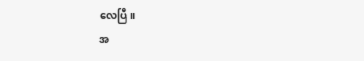လေပြီ။
အ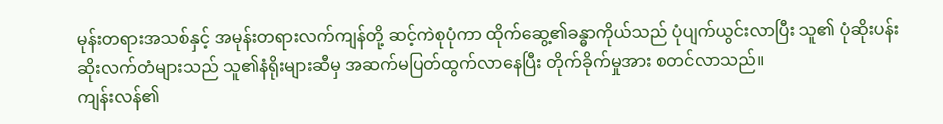မုန်းတရားအသစ်နှင့် အမုန်းတရားလက်ကျန်တို့ ဆင့်ကဲစုပုံကာ ထိုက်ဆွေ့၏ခန္ဓာကိုယ်သည် ပုံပျက်ယွင်းလာပြီး သူ၏ ပုံဆိုးပန်းဆိုးလက်တံများသည် သူ၏နံရိုးများဆီမှ အဆက်မပြတ်ထွက်လာနေပြီး တိုက်ခိုက်မှုအား စတင်လာသည်။
ကျန်းလန်၏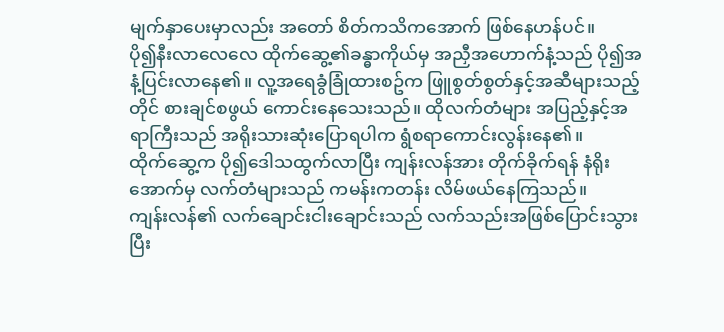မျက်နှာပေးမှာလည်း အတော် စိတ်ကသိကအောက် ဖြစ်နေဟန်ပင်။
ပို၍နီးလာလေလေ ထိုက်ဆွေ့၏ခန္ဓာကိုယ်မှ အညှီအဟောက်နံ့သည် ပို၍အနံ့ပြင်းလာနေ၏။ လူ့အရေခွံခြုံထားစဥ်က ဖြူစွတ်စွတ်နှင့်အဆီများသည့်တိုင် စားချင်စဖွယ် ကောင်းနေသေးသည်။ ထိုလက်တံများ အပြည့်နှင့်အရာကြီးသည် အရိုးသားဆုံးပြောရပါက ရွံစရာကောင်းလွန်းနေ၏။
ထိုက်ဆွေ့က ပို၍ဒေါသထွက်လာပြီး ကျန်းလန်အား တိုက်ခိုက်ရန် နံရိုးအောက်မှ လက်တံများသည် ကမန်းကတန်း လိမ်ဖယ်နေကြသည်။
ကျန်းလန်၏ လက်ချောင်းငါးချောင်းသည် လက်သည်းအဖြစ်ပြောင်းသွားပြီး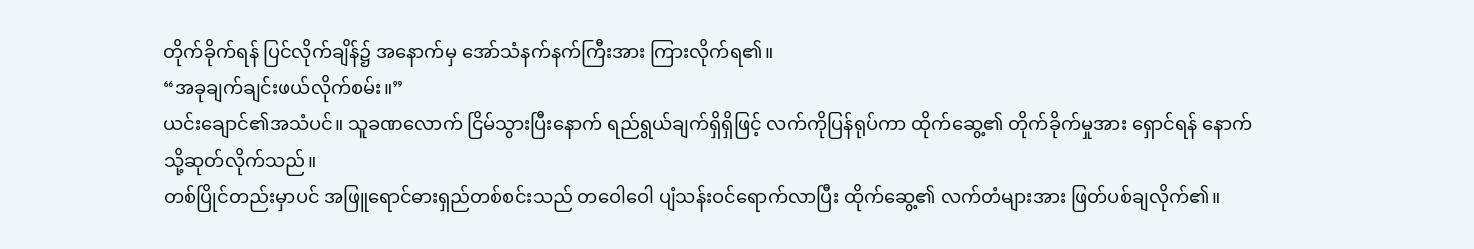တိုက်ခိုက်ရန် ပြင်လိုက်ချိန်၌ အနောက်မှ အော်သံနက်နက်ကြီးအား ကြားလိုက်ရ၏။
“အခုချက်ချင်းဖယ်လိုက်စမ်း။”
ယင်းချောင်၏အသံပင်။ သူခဏလောက် ငြိမ်သွားပြီးနောက် ရည်ရွယ်ချက်ရှိရှိဖြင့် လက်ကိုပြန်ရုပ်ကာ ထိုက်ဆွေ့၏ တိုက်ခိုက်မှုအား ရှောင်ရန် နောက်သို့ဆုတ်လိုက်သည်။
တစ်ပြိုင်တည်းမှာပင် အဖြူရောင်ဓားရှည်တစ်စင်းသည် တဝေါဝေါ ပျံသန်းဝင်ရောက်လာပြီး ထိုက်ဆွေ့၏ လက်တံများအား ဖြတ်ပစ်ချလိုက်၏။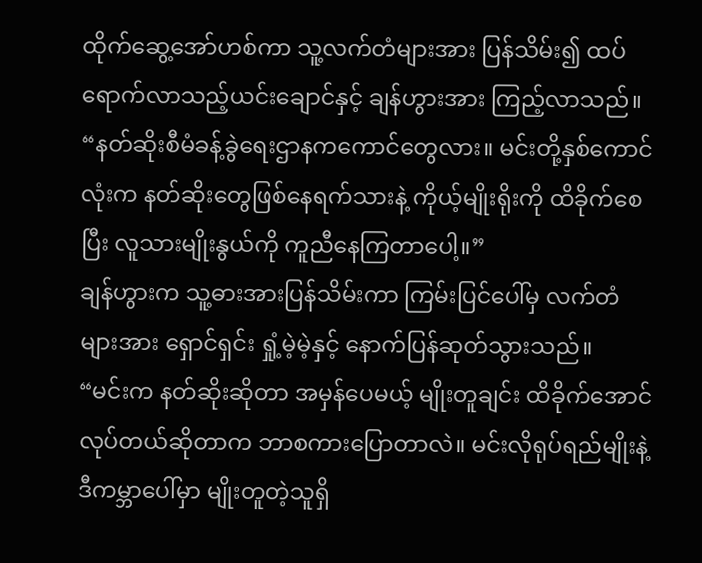ထိုက်ဆွေ့အော်ဟစ်ကာ သူ့လက်တံများအား ပြန်သိမ်း၍ ထပ်ရောက်လာသည့်ယင်းချောင်နှင့် ချန်ဟွားအား ကြည့်လာသည်။
“နတ်ဆိုးစီမံခန့်ခွဲရေးဌာနကကောင်တွေလား။ မင်းတို့နှစ်ကောင်လုံးက နတ်ဆိုးတွေဖြစ်နေရက်သားနဲ့ ကိုယ့်မျိုးရိုးကို ထိခိုက်စေပြီး လူသားမျိုးနွယ်ကို ကူညီနေကြတာပေါ့။”
ချန်ဟွားက သူ့ဓားအားပြန်သိမ်းကာ ကြမ်းပြင်ပေါ်မှ လက်တံများအား ရှောင်ရှင်း ရှုံ့မဲ့မဲ့နှင့် နောက်ပြန်ဆုတ်သွားသည်။
“မင်းက နတ်ဆိုးဆိုတာ အမှန်ပေမယ့် မျိုးတူချင်း ထိခိုက်အောင် လုပ်တယ်ဆိုတာက ဘာစကားပြောတာလဲ။ မင်းလိုရုပ်ရည်မျိုးနဲ့ ဒီကမ္ဘာပေါ်မှာ မျိုးတူတဲ့သူရှိ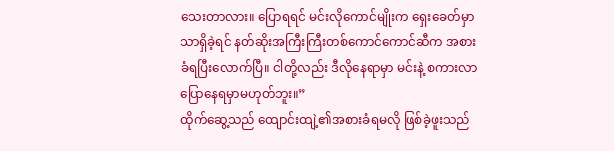သေးတာလား။ ပြောရရင် မင်းလိုကောင်မျိုးက ရှေးခေတ်မှာသာရှိခဲ့ရင် နတ်ဆိုးအကြီးကြီးတစ်ကောင်ကောင်ဆီက အစားခံရပြီးလောက်ပြီ။ ငါတို့လည်း ဒီလိုနေရာမှာ မင်းနဲ့ စကားလာပြောနေရမှာမဟုတ်ဘူး။”
ထိုက်ဆွေ့သည် ထျောင်းထျဲ့၏အစားခံရမလို ဖြစ်ခဲ့ဖူးသည်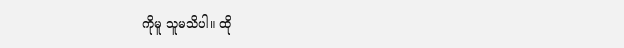ကိုမူ သူမသိပါ။ ထို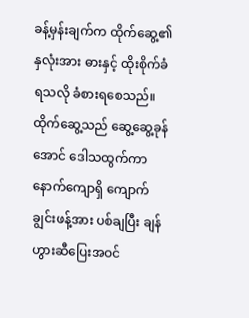ခန့်မှန်းချက်က ထိုက်ဆွေ့၏ နှလုံးအား ဓားနှင့် ထိုးစိုက်ခံရသလို ခံစားရစေသည်။
ထိုက်ဆွေ့သည် ဆွေ့ဆွေ့ခုန်အောင် ဒေါသထွက်ကာ နောက်ကျောရှိ ကျောက်ချွင်းဖန့်အား ပစ်ချပြီး ချန်ဟွားဆီပြေးအဝင်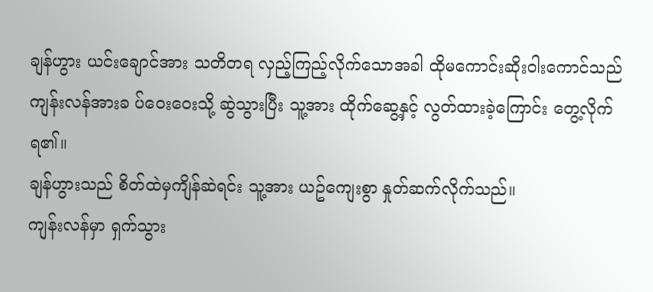ချန်ဟွား ယင်းချောင်အား သတိတရ လှည့်ကြည့်လိုက်သောအခါ ထိုမကောင်းဆိုးဝါးကောင်သည် ကျန်းလန်အားခ ပ်ဝေးဝေးသို့ ဆွဲသွားပြီး သူ့အား ထိုက်ဆွေ့နှင့် လွတ်ထားခဲ့ကြောင်း တွေ့လိုက်ရ၏။
ချန်ဟွားသည် စိတ်ထဲမှကျိန်ဆဲရင်း သူ့အား ယဥ်ကျေးစွာ နှုတ်ဆက်လိုက်သည်။
ကျန်းလန်မှာ ရှက်သွား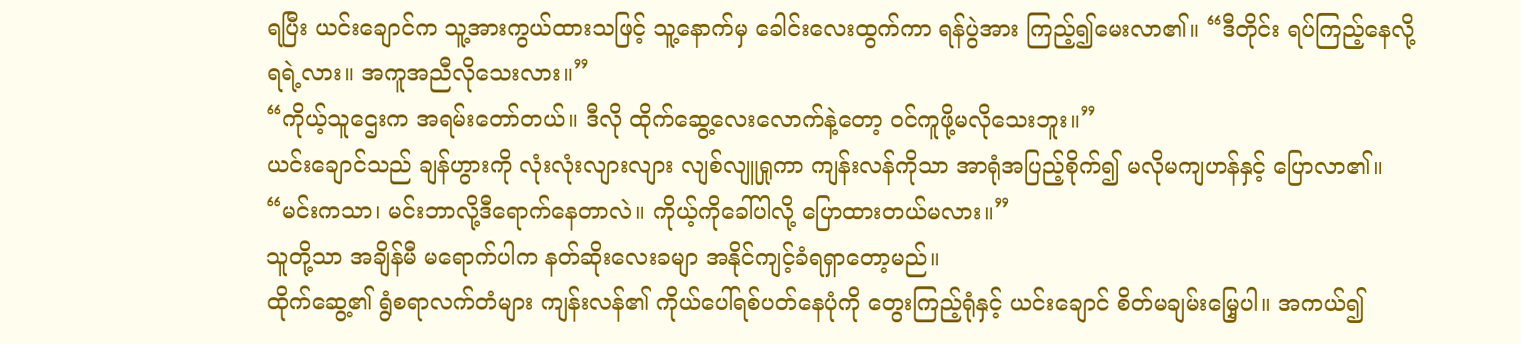ရပြီး ယင်းချောင်က သူ့အားကွယ်ထားသဖြင့် သူ့နောက်မှ ခေါင်းလေးထွက်ကာ ရန်ပွဲအား ကြည့်၍မေးလာ၏။ “ဒီတိုင်း ရပ်ကြည့်နေလို့ ရရဲ့လား။ အကူအညီလိုသေးလား။”
“ကိုယ့်သူဌေးက အရမ်းတော်တယ်။ ဒီလို ထိုက်ဆွေ့လေးလောက်နဲ့တော့ ဝင်ကူဖို့မလိုသေးဘူး။”
ယင်းချောင်သည် ချန်ဟွားကို လုံးလုံးလျားလျား လျစ်လျူရှုကာ ကျန်းလန်ကိုသာ အာရုံအပြည့်စိုက်၍ မလိုမကျဟန်နှင့် ပြောလာ၏။ “မင်းကသာ၊ မင်းဘာလို့ဒီရောက်နေတာလဲ။ ကိုယ့်ကိုခေါ်ပါလို့ ပြောထားတယ်မလား။”
သူတို့သာ အချိန်မီ မရောက်ပါက နတ်ဆိုးလေးခမျာ အနိုင်ကျင့်ခံရရှာတော့မည်။
ထိုက်ဆွေ့၏ ရွံစရာလက်တံများ ကျန်းလန်၏ ကိုယ်ပေါ်ရစ်ပတ်နေပုံကို တွေးကြည့်ရုံနှင့် ယင်းချောင် စိတ်မချမ်းမြှေ့ပါ။ အကယ်၍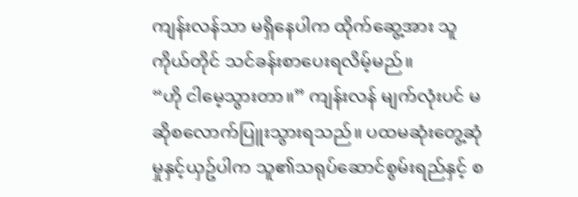ကျန်းလန်သာ မရှိနေပါက ထိုက်ဆွေ့အား သူကိုယ်တိုင် သင်ခန်းစာပေးရလိမ့်မည်။
“ဟို ငါမေ့သွားတာ။” ကျန်းလန် မျက်လုံးပင် မဆိုစလောက်ပြူးသွားရသည်။ ပထမဆုံးတွေ့ဆုံမှုနှင့်ယှဥ်ပါက သူ၏သရုပ်ဆောင်စွမ်းရည်နှင့် စ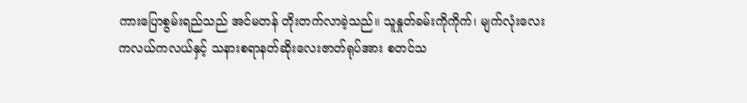ကားပြောစွမ်းရည်သည် အင်မတန် တိုးတက်လာခဲ့သည်။ သူနှုတ်ခမ်းကိုကိုက်၊ မျက်လုံးလေးကလယ်ကလယ်နှင့် သနားစရာနတ်ဆိုးလေးဇာတ်ရုပ်အား စတင်သ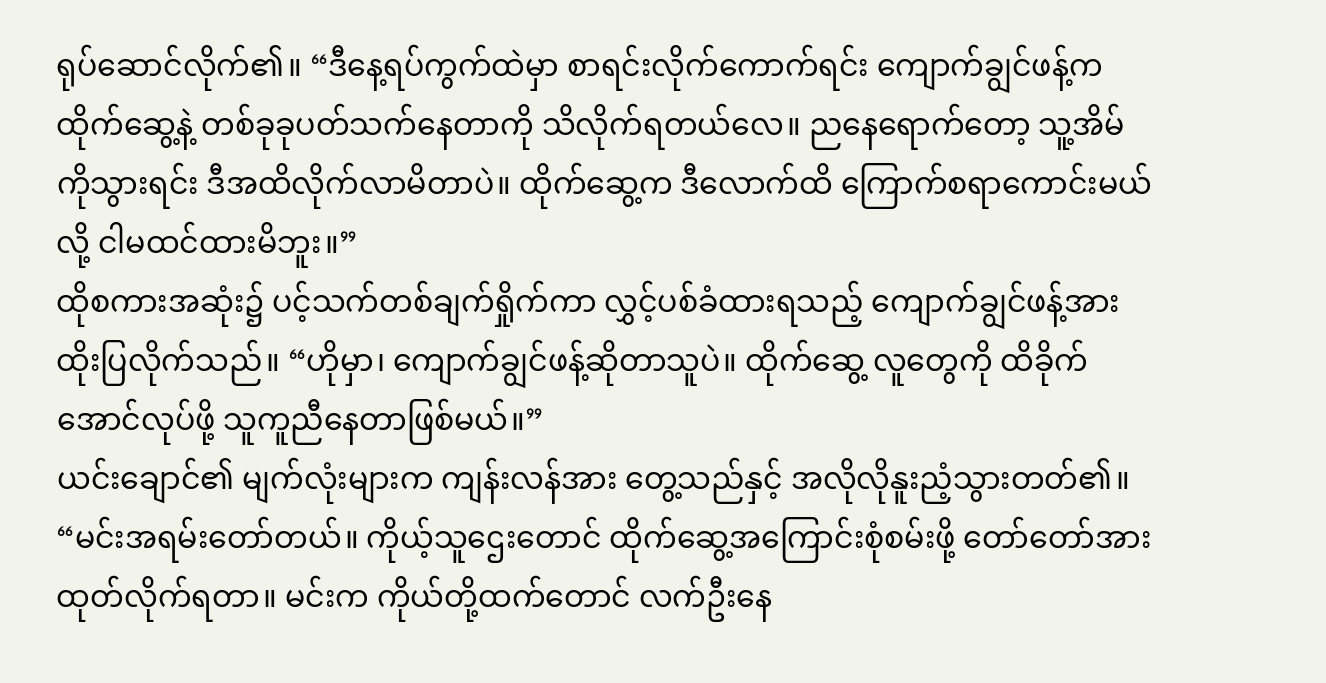ရုပ်ဆောင်လိုက်၏။ “ဒီနေ့ရပ်ကွက်ထဲမှာ စာရင်းလိုက်ကောက်ရင်း ကျောက်ချွင်ဖန့်က ထိုက်ဆွေ့နဲ့ တစ်ခုခုပတ်သက်နေတာကို သိလိုက်ရတယ်လေ။ ညနေရောက်တော့ သူ့အိမ်ကိုသွားရင်း ဒီအထိလိုက်လာမိတာပဲ။ ထိုက်ဆွေ့က ဒီလောက်ထိ ကြောက်စရာကောင်းမယ်လို့ ငါမထင်ထားမိဘူး။”
ထိုစကားအဆုံး၌ ပင့်သက်တစ်ချက်ရှိုက်ကာ လွှင့်ပစ်ခံထားရသည့် ကျောက်ချွင်ဖန့်အား ထိုးပြလိုက်သည်။ “ဟိုမှာ၊ ကျောက်ချွင်ဖန့်ဆိုတာသူပဲ။ ထိုက်ဆွေ့ လူတွေကို ထိခိုက်အောင်လုပ်ဖို့ သူကူညီနေတာဖြစ်မယ်။”
ယင်းချောင်၏ မျက်လုံးများက ကျန်းလန်အား တွေ့သည်နှင့် အလိုလိုနူးညံ့သွားတတ်၏။ “မင်းအရမ်းတော်တယ်။ ကိုယ့်သူဌေးတောင် ထိုက်ဆွေ့အကြောင်းစုံစမ်းဖို့ တော်တော်အားထုတ်လိုက်ရတာ။ မင်းက ကိုယ်တို့ထက်တောင် လက်ဦးနေ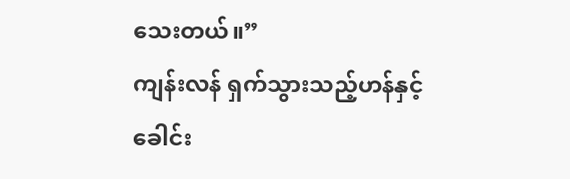သေးတယ်။”
ကျန်းလန် ရှက်သွားသည့်ဟန်နှင့် ခေါင်း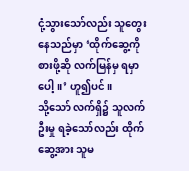ငုံ့သွားသော်လည်း သူတွေးနေသည်မှာ ‘ထိုက်ဆွေ့ကို စားဖို့ဆို လက်မြန်မှ ရမှာပေါ့။’ ဟူ၍ပင်။
သို့သော် လက်ရှိ၌ သူလက်ဦးမှု ရခဲ့သော်လည်း ထိုက်ဆွေ့အား သူမ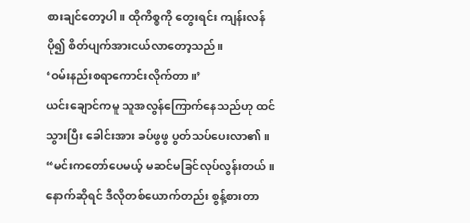စားချင်တော့ပါ။ ထိုကိစ္စကို တွေးရင်း ကျန်းလန် ပို၍ စိတ်ပျက်အားငယ်လာတော့သည်။
‘ဝမ်းနည်းစရာကောင်းလိုက်တာ။’
ယင်းချောင်ကမူ သူအလွန်ကြောက်နေသည်ဟု ထင်သွားပြီး ခေါင်းအား ခပ်ဖွဖွ ပွတ်သပ်ပေးလာ၏။ “မင်းကတော်ပေမယ့် မဆင်မခြင်လုပ်လွန်းတယ်။ နောက်ဆိုရင် ဒီလိုတစ်ယောက်တည်း စွန့်စားတာ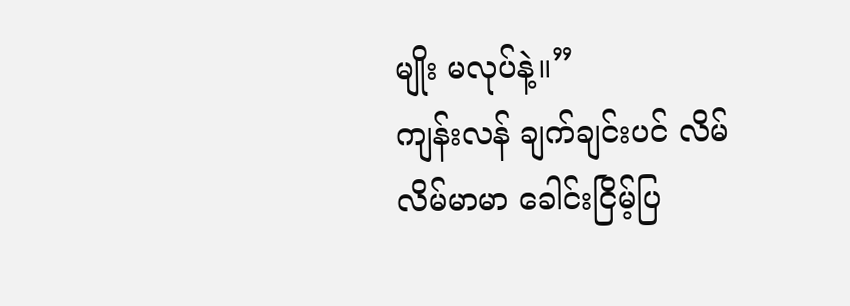မျိုး မလုပ်နဲ့။”
ကျန်းလန် ချက်ချင်းပင် လိမ်လိမ်မာမာ ခေါင်းငြိမ့်ပြ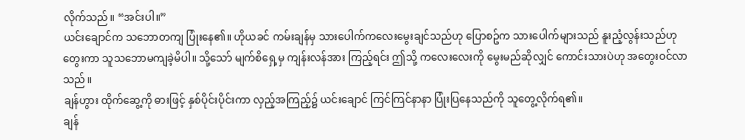လိုက်သည်။ “အင်းပါ။”
ယင်းချောင်က သဘောတကျ ပြုံးနေ၏။ ဟိုယခင် ကမ်းချန်မှ သားပေါက်ကလေးမွေးချင်သည်ဟု ပြောစဥ်က သားပေါက်များသည် နူးညံ့လွန်းသည်ဟု တွေးကာ သူသဘောမကျခဲ့မိပါ။ သို့သော် မျက်စိရှေ့မှ ကျန်းလန်အား ကြည့်ရင်း ဤသို့ ကလေးလေးကို မွေးမည်ဆိုလျှင် ကောင်းသားပဲဟု အတွေးဝင်လာသည်။
ချန်ဟွား ထိုက်ဆွေ့ကို ဓားဖြင့် နှစ်ပိုင်းပိုင်းကာ လှည့်အကြည့်၌ ယင်းချောင် ကြင်ကြင်နာနာ ပြုံးပြနေသည်ကို သူတွေ့လိုက်ရ၏။
ချန်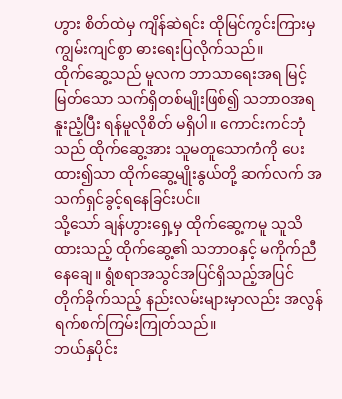ဟွား စိတ်ထဲမှ ကျိန်ဆဲရင်း ထိုမြင်ကွင်းကြားမှ ကျွမ်းကျင်စွာ ဓားရေးပြလိုက်သည်။
ထိုက်ဆွေ့သည် မူလက ဘာသာရေးအရ မြင့်မြတ်သော သက်ရှိတစ်မျိုးဖြစ်၍ သဘာဝအရ နူးညံ့ပြီး ရန်မူလိုစိတ် မရှိပါ။ ကောင်းကင်ဘုံသည် ထိုက်ဆွေ့အား သူမတူသောကံကို ပေးထား၍သာ ထိုက်ဆွေ့မျိုးနွယ်တို့ ဆက်လက် အသက်ရှင်ခွင့်ရနေခြင်းပင်။
သို့သော် ချန်ဟွားရှေ့မှ ထိုက်ဆွေ့ကမူ သူသိထားသည့် ထိုက်ဆွေ့၏ သဘာဝနှင့် မကိုက်ညီနေချေ။ ရွံစရာအသွင်အပြင်ရှိသည့်အပြင် တိုက်ခိုက်သည့် နည်းလမ်းများမှာလည်း အလွန် ရက်စက်ကြမ်းကြုတ်သည်။
ဘယ်နှပိုင်း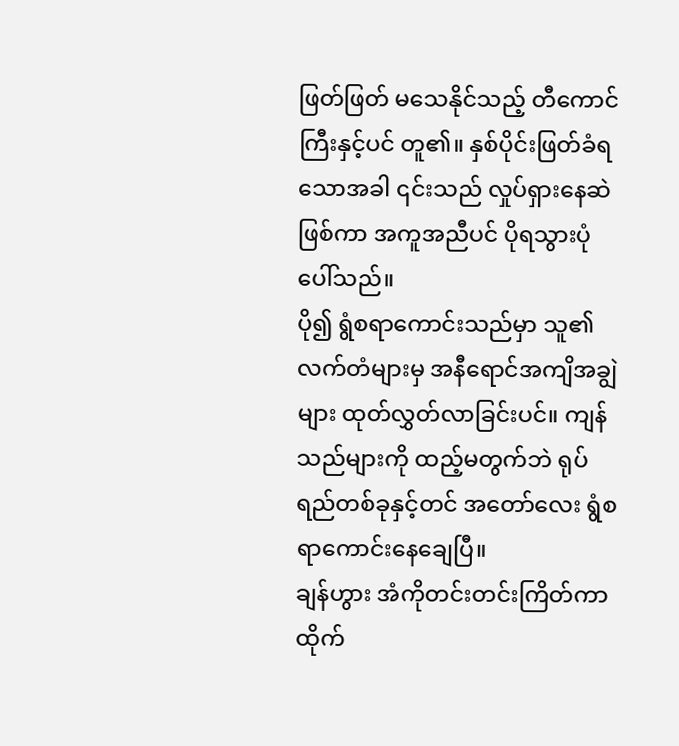ဖြတ်ဖြတ် မသေနိုင်သည့် တီကောင်ကြီးနှင့်ပင် တူ၏။ နှစ်ပိုင်းဖြတ်ခံရသောအခါ ၎င်းသည် လှုပ်ရှားနေဆဲဖြစ်ကာ အကူအညီပင် ပိုရသွားပုံပေါ်သည်။
ပို၍ ရွံစရာကောင်းသည်မှာ သူ၏လက်တံများမှ အနီရောင်အကျိအချွဲများ ထုတ်လွှတ်လာခြင်းပင်။ ကျန်သည်များကို ထည့်မတွက်ဘဲ ရုပ်ရည်တစ်ခုနှင့်တင် အတော်လေး ရွံစရာကောင်းနေချေပြီ။
ချန်ဟွား အံကိုတင်းတင်းကြိတ်ကာ ထိုက်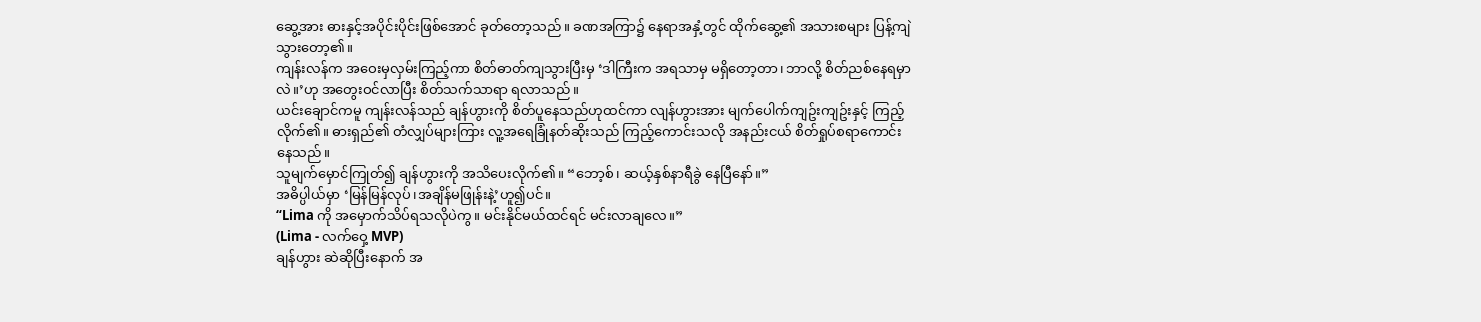ဆွေ့အား ဓားနှင့်အပိုင်းပိုင်းဖြစ်အောင် ခုတ်တော့သည်။ ခဏအကြာ၌ နေရာအနှံ့တွင် ထိုက်ဆွေ့၏ အသားစများ ပြန့်ကျဲသွားတော့၏။
ကျန်းလန်က အဝေးမှလှမ်းကြည့်ကာ စိတ်ဓာတ်ကျသွားပြီးမှ ‘ဒါကြီးက အရသာမှ မရှိတော့တာ၊ ဘာလို့ စိတ်ညစ်နေရမှာလဲ။’ဟု အတွေးဝင်လာပြီး စိတ်သက်သာရာ ရလာသည်။
ယင်းချောင်ကမူ ကျန်းလန်သည် ချန်ဟွားကို စိတ်ပူနေသည်ဟုထင်ကာ လျန်ဟွားအား မျက်ပေါက်ကျဥ်းကျဥ်းနှင့် ကြည့်လိုက်၏။ ဓားရှည်၏ တံလျှပ်များကြား လူ့အရေခြုံနတ်ဆိုးသည် ကြည့်ကောင်းသလို အနည်းငယ် စိတ်ရှုပ်စရာကောင်းနေသည်။
သူမျက်မှောင်ကြုတ်၍ ချန်ဟွားကို အသိပေးလိုက်၏။ “ဘော့စ်၊ ဆယ့်နှစ်နာရီခွဲ နေပြီနော်။”
အဓိပ္ပါယ်မှာ ‘မြန်မြန်လုပ်၊အချိန်မဖြုန်းနဲ့’ဟူ၍ပင်။
“Lima ကို အမှောက်သိပ်ရသလိုပဲကွ။ မင်းနိုင်မယ်ထင်ရင် မင်းလာချလေ။”
(Lima - လက်ဝှေ့ MVP)
ချန်ဟွား ဆဲဆိုပြီးနောက် အ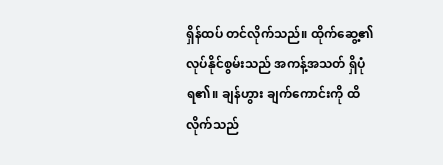ရှိန်ထပ် တင်လိုက်သည်။ ထိုက်ဆွေ့၏ လုပ်နိုင်စွမ်းသည် အကန့်အသတ် ရှိပုံရ၏။ ချန်ဟွား ချက်ကောင်းကို ထိလိုက်သည်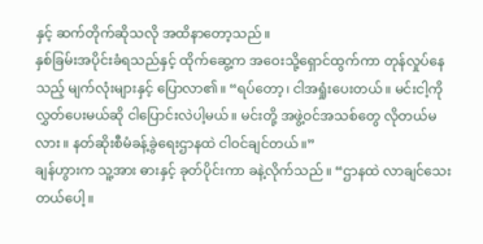နှင့် ဆက်တိုက်ဆိုသလို အထိနာတော့သည်။
နှစ်ခြမ်းအပိုင်းခံရသည်နှင့် ထိုက်ဆွေ့က အဝေးသို့ရှောင်ထွက်ကာ တုန်လှုပ်နေသည့် မျက်လုံးများနှင့် ပြောလာ၏။ “ရပ်တော့၊ ငါအရှုံးပေးတယ်။ မင်းငါ့ကို လွှတ်ပေးမယ်ဆို ငါပြောင်းလဲပါ့မယ်။ မင်းတို့ အဖွဲ့ဝင်အသစ်တွေ လိုတယ်မလား။ နတ်ဆိုးစီမံခန့်ခွဲရေးဌာနထဲ ငါဝင်ချင်တယ်။”
ချန်ဟွားက သူ့အား ဓားနှင့် ခုတ်ပိုင်းကာ ခနဲ့လိုက်သည်။ “ဌာနထဲ လာချင်သေးတယ်ပေါ့။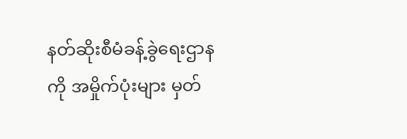နတ်ဆိုးစီမံခန့်ခွဲရေးဌာနကို အမှိုက်ပုံးများ မှတ်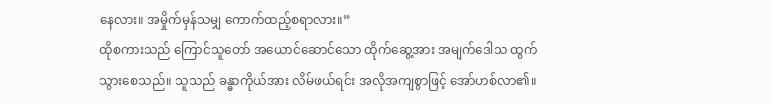နေလား။ အမှိုက်မှန်သမျှ ကောက်ထည့်စရာလား။”
ထိုစကားသည် ကြောင်သူတော် အယောင်ဆောင်သော ထိုက်ဆွေ့အား အမျက်ဒေါသ ထွက်သွားစေသည်။ သူသည် ခန္ဓာကိုယ်အား လိမ်ဖယ်ရင်း အလိုအကျစွာဖြင့် အော်ဟစ်လာ၏။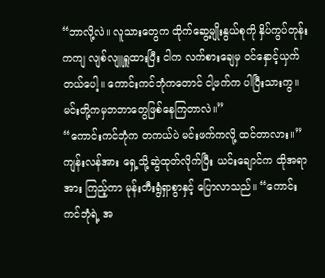“ဘာလို့လဲ။ လူသားတွေက ထိုက်ဆွေ့မျိုးနွယ်စုကို နှိပ်ကွပ်တုန်းကကျ လျစ်လျူရှူထားပြီး ငါက လက်စားချေမှ ဝင်နှောင့်ယှက်တယ်ပေါ့။ ကောင်းကင်ဘုံကတောင် ငါ့ဖက်က ပါပြီးသားကွ။ မင်းတို့ကမှဘဘာတွေဖြစ်နေကြတာလဲ။”
“ကောင်းကင်ဘုံက တကယ်ပဲ မင်းဖက်ကလို့ ထင်တာလား။”
ကျန်းလန်အား ရှေ့သို့ဆွဲထုတ်လိုက်ပြီး ယင်းချောင်က ထိုအရာအား ကြည့်ကာ မုန်းတီးရွံရှာစွာနှင့် ပြောလာသည်။ “ကောင်းကင်ဘုံရဲ့ အ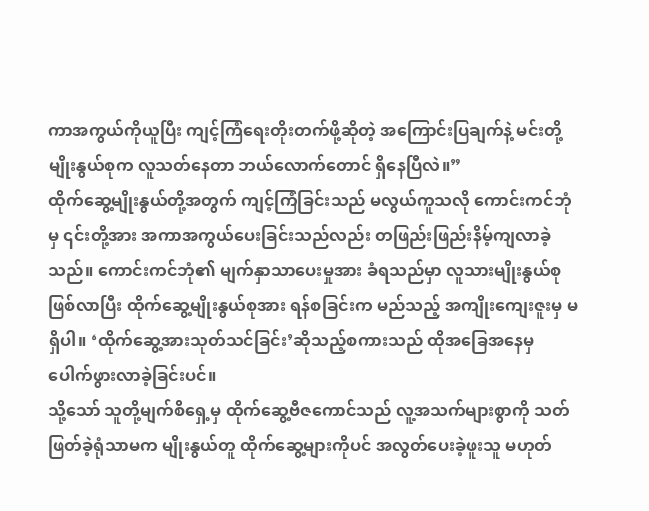ကာအကွယ်ကိုယူပြီး ကျင့်ကြံရေးတိုးတက်ဖို့ဆိုတဲ့ အကြောင်းပြချက်နဲ့ မင်းတို့မျိုးနွယ်စုက လူသတ်နေတာ ဘယ်လောက်တောင် ရှိနေပြီလဲ။”
ထိုက်ဆွေ့မျိုးနွယ်တို့အတွက် ကျင့်ကြံခြင်းသည် မလွယ်ကူသလို ကောင်းကင်ဘုံမှ ၎င်းတို့အား အကာအကွယ်ပေးခြင်းသည်လည်း တဖြည်းဖြည်းနိမ့်ကျလာခဲ့သည်။ ကောင်းကင်ဘုံ၏ မျက်နှာသာပေးမှုအား ခံရသည်မှာ လူသားမျိုးနွယ်စုဖြစ်လာပြီး ထိုက်ဆွေ့မျိုးနွယ်စုအား ရန်စခြင်းက မည်သည့် အကျိုးကျေးဇူးမှ မရှိပါ။ ‘ထိုက်ဆွေ့အားသုတ်သင်ခြင်း’ဆိုသည့်စကားသည် ထိုအခြေအနေမှ ပေါက်ဖွားလာခဲ့ခြင်းပင်။
သို့သော် သူတို့မျက်စိရှေ့မှ ထိုက်ဆွေ့ဗီဇကောင်သည် လူ့အသက်များစွာကို သတ်ဖြတ်ခဲ့ရုံသာမက မျိုးနွယ်တူ ထိုက်ဆွေ့များကိုပင် အလွတ်ပေးခဲ့ဖူးသူ မဟုတ်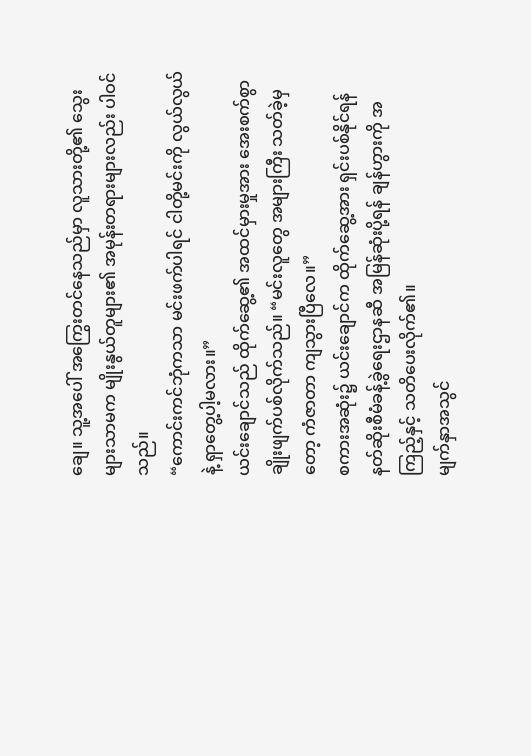ချေ။ သူ့အပေါ် အကြွေးတင်နေသည်မှာ လူသားတို့၏ သွေးများသာမက မျိုးနွယ်တူများ၏ အမုန်းတရားများလည်း ပါဝင်သည်။
“ကောင်းကင်ဘုံကသာ မင်းဖက်ပါရင် ငါတို့မင်းကို လွယ်လွယ်နဲ့ ရှာတွေ့ပါ့မလား။”
ယင်းချောင်သည် ထိုက်ဆွေ့၏ အထင်မှားမှုအား အေးစက်စွာ ချိုးဖျက်ပစ်လိုက်သည်။ “မင်းလူတွေ အများကြီး သတ်ခဲ့မှတော့ ကံဇာတာ ကျသွားပြီလေ။”
စကားအဆုံး၌ ယင်းချောင်က ထိုက်ဆွေ့အား ရှင်းပစ်နိုင်ရန် နတ်ဆိုးစီမံခန့်ခွဲရေးဌာနဆီ အမြန်ဆုံးပို့ရန် ချန်ဟွားကို အကြည့်နှင့် သတိပေးလိုက်၏။
မျက်နှာအသွင်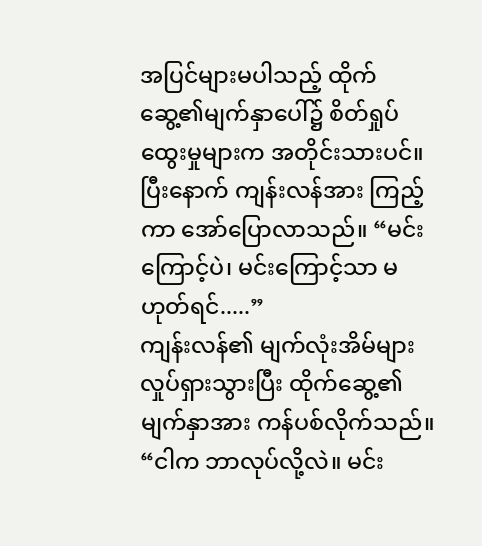အပြင်များမပါသည့် ထိုက်ဆွေ့၏မျက်နှာပေါ်၌ စိတ်ရှုပ်ထွေးမှုများက အတိုင်းသားပင်။ ပြီးနောက် ကျန်းလန်အား ကြည့်ကာ အော်ပြောလာသည်။ “မင်းကြောင့်ပဲ၊ မင်းကြောင့်သာ မဟုတ်ရင်.....”
ကျန်းလန်၏ မျက်လုံးအိမ်များ လှုပ်ရှားသွားပြီး ထိုက်ဆွေ့၏ မျက်နှာအား ကန်ပစ်လိုက်သည်။ “ငါက ဘာလုပ်လို့လဲ။ မင်း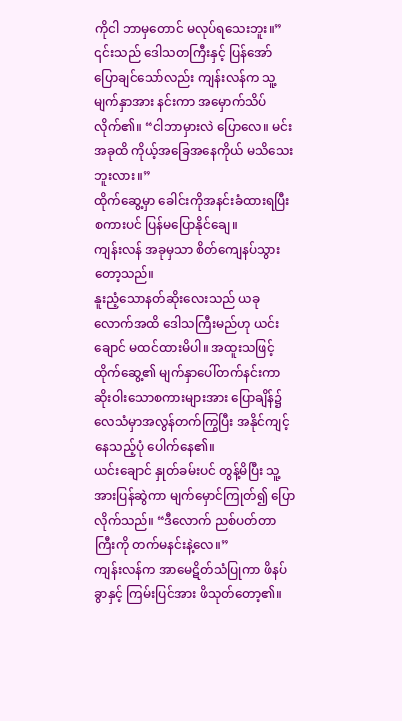ကိုငါ ဘာမှတောင် မလုပ်ရသေးဘူး။”
၎င်းသည် ဒေါသတကြီးနှင့် ပြန်အော်ပြောချင်သော်လည်း ကျန်းလန်က သူ့မျက်နှာအား နင်းကာ အမှောက်သိပ်လိုက်၏။ “ငါဘာမှားလဲ ပြောလေ။ မင်းအခုထိ ကိုယ့်အခြေအနေကိုယ် မသိသေးဘူးလား။”
ထိုက်ဆွေ့မှာ ခေါင်းကိုအနင်းခံထားရပြီး စကားပင် ပြန်မပြောနိုင်ချေ။
ကျန်းလန် အခုမှသာ စိတ်ကျေနပ်သွားတော့သည်။
နူးညံ့သောနတ်ဆိုးလေးသည် ယခုလောက်အထိ ဒေါသကြီးမည်ဟု ယင်းချောင် မထင်ထားမိပါ။ အထူးသဖြင့် ထိုက်ဆွေ့၏ မျက်နှာပေါ်တက်နင်းကာ ဆိုးဝါးသောစကားများအား ပြောချိန်၌ လေသံမှာအလွန်တက်ကြွပြီး အနိုင်ကျင့်နေသည့်ပုံ ပေါက်နေ၏။
ယင်းချောင် နှုတ်ခမ်းပင် တွန့်မိပြီး သူ့အားပြန်ဆွဲကာ မျက်မှောင်ကြုတ်၍ ပြောလိုက်သည်။ “ဒီလောက် ညစ်ပတ်တာကြီးကို တက်မနင်းနဲ့လေ။”
ကျန်းလန်က အာမေဋိတ်သံပြုကာ ဖိနပ်ခွာနှင့် ကြမ်းပြင်အား ဖိသုတ်တော့၏။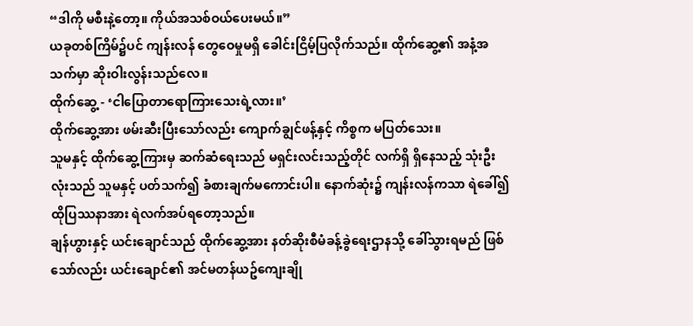“ဒါကို မစီးနဲ့တော့။ ကိုယ်အသစ်ဝယ်ပေးမယ်။”
ယခုတစ်ကြိမ်၌ပင် ကျန်းလန် တွေဝေမှုမရှိ ခေါင်းငြိမ့်ပြလိုက်သည်။ ထိုက်ဆွေ့၏ အနံ့အသက်မှာ ဆိုးဝါးလွန်းသည်လေ။
ထိုက်ဆွေ့ - ‘ငါပြောတာရောကြားသေးရဲ့လား။’
ထိုက်ဆွေ့အား ဖမ်းဆီးပြီးသော်လည်း ကျောက်ချွင်ဖန့်နှင့် ကိစ္စက မပြတ်သေး။
သူမနှင့် ထိုက်ဆွေ့ကြားမှ ဆက်ဆံရေးသည် မရှင်းလင်းသည့်တိုင် လက်ရှိ ရှိနေသည့် သုံးဦးလုံးသည် သူမနှင့် ပတ်သက်၍ ခံစားချက်မကောင်းပါ။ နောက်ဆုံး၌ ကျန်းလန်ကသာ ရဲခေါ်၍ ထိုပြဿနာအား ရဲလက်အပ်ရတော့သည်။
ချန်ဟွားနှင့် ယင်းချောင်သည် ထိုက်ဆွေ့အား နတ်ဆိုးစီမံခန့်ခွဲရေးဌာနသို့ ခေါ်သွားရမည် ဖြစ်သော်လည်း ယင်းချောင်၏ အင်မတန်ယဥ်ကျေးချို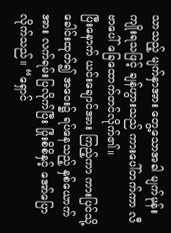သာသည့် မျက်နှာအား တွေ့သောအခါ မျက်မုန်းကျိုးရသဖြင့် ချန်ဟွားသည် ကားပေါ်တက်ကာ လီဗာပေါ် ခြေထောက်တင်လိုက်၏။
ပြီးနောက် ယင်းချောင်အား ကြည့်ကာ ကားပြင်သို့ ခေါင်းထုတ်၍ အဝေး၌ ရပ်နေသည့် နှစ်ယောက်အား လက်ရမ်းပြလိုက်ပြီး ပြုံးစိစိနှင့် အော်ပြောလိုက်သည်။ “ရှောင်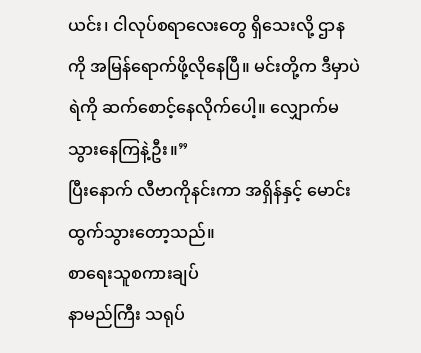ယင်း၊ ငါလုပ်စရာလေးတွေ ရှိသေးလို့ ဌာနကို အမြန်ရောက်ဖို့လိုနေပြီ။ မင်းတို့က ဒီမှာပဲ ရဲကို ဆက်စောင့်နေလိုက်ပေါ့။ လျှောက်မသွားနေကြနဲ့ဦး။”
ပြီးနောက် လီဗာကိုနင်းကာ အရှိန်နှင့် မောင်းထွက်သွားတော့သည်။
စာရေးသူစကားချပ်
နာမည်ကြီး သရုပ်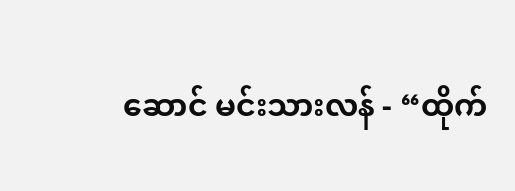ဆောင် မင်းသားလန် - “ထိုက်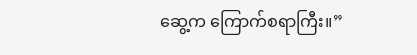ဆွေ့က ကြောက်စရာကြီး။”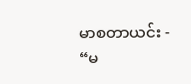မာစတာယင်း - “မ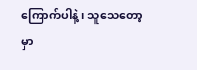ကြောက်ပါနဲ့၊ သူသေတော့မှာ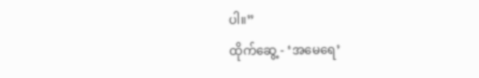ပါ။”
ထိုက်ဆွေ့ - ‘အမေရေ’